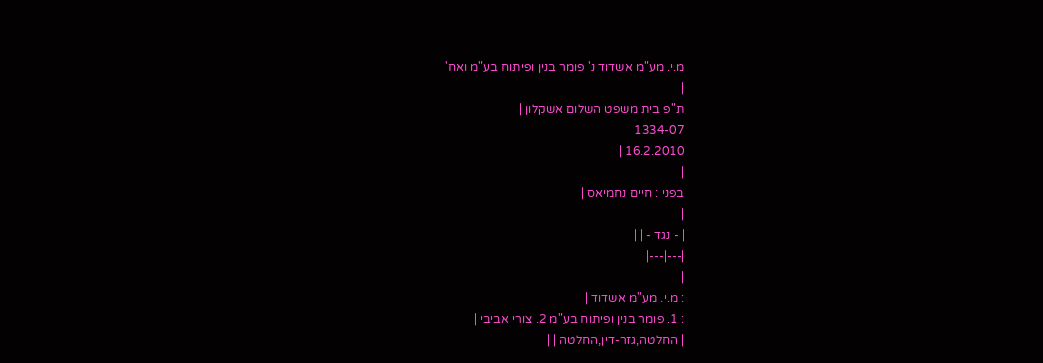מ.י. מע"מ אשדוד נ' פומר בנין ופיתוח בע"מ ואח'
|
ת"פ בית משפט השלום אשקלון |
1334-07
16.2.2010 |
|
בפני : חיים נחמיאס |
|
| - נגד - | |
|---|---|
|
: מ.י. מע"מ אשדוד |
: 1. פומר בנין ופיתוח בע"מ 2. צורי אביבי |
| החלטה,גזר-דין,החלטה | |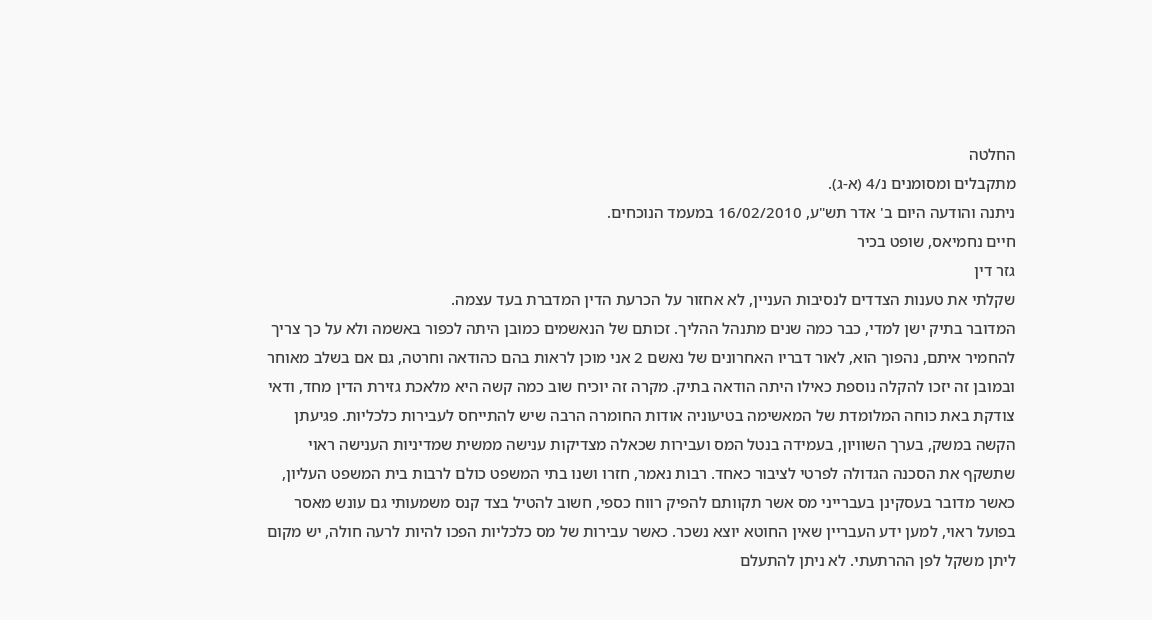החלטה
מתקבלים ומסומנים נ/4 (א-ג).
ניתנה והודעה היום ב' אדר תש"ע, 16/02/2010 במעמד הנוכחים.
חיים נחמיאס, שופט בכיר
גזר דין
שקלתי את טענות הצדדים לנסיבות העניין, לא אחזור על הכרעת הדין המדברת בעד עצמה.
המדובר בתיק ישן למדי, כבר כמה שנים מתנהל ההליך. זכותם של הנאשמים כמובן היתה לכפור באשמה ולא על כך צריך להחמיר איתם, נהפוך הוא, לאור דבריו האחרונים של נאשם 2 אני מוכן לראות בהם כהודאה וחרטה, גם אם בשלב מאוחר ובמובן זה יזכו להקלה נוספת כאילו היתה הודאה בתיק. מקרה זה יוכיח שוב כמה קשה היא מלאכת גזירת הדין מחד, ודאי צודקת באת כוחה המלומדת של המאשימה בטיעוניה אודות החומרה הרבה שיש להתייחס לעבירות כלכליות. פגיעתן הקשה במשק, בערך השוויון, בעמידה בנטל המס ועבירות שכאלה מצדיקות ענישה ממשית שמדיניות הענישה ראוי שתשקף את הסכנה הגדולה לפרטי לציבור כאחד. רבות נאמר, חזרו ושנו בתי המשפט כולם לרבות בית המשפט העליון, כאשר מדובר בעסקינן בעברייני מס אשר תקוותם להפיק רווח כספי, חשוב להטיל בצד קנס משמעותי גם עונש מאסר בפועל ראוי, למען ידע העבריין שאין החוטא יוצא נשכר. כאשר עבירות של מס כלכליות הפכו להיות לרעה חולה, יש מקום ליתן משקל לפן ההרתעתי. לא ניתן להתעלם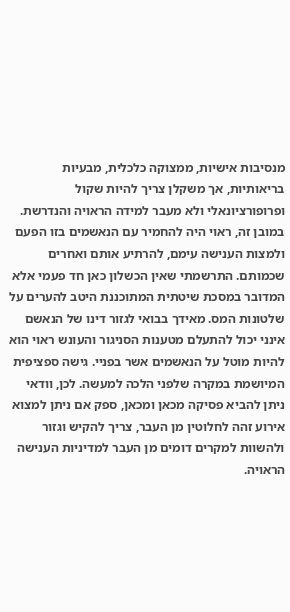מנסיבות אישיות, ממצוקה כלכלית, מבעיות בריאותיות, אך משקלן צריך להיות שקול ופרופורציונאלי ולא מעבר למידה הראויה והנדרשת. במובן זה, ראוי היה להחמיר עם הנאשמים בזו הפעם ולמצות הענישה עימם, להרתיע אותם ואחרים שכמותם. התרשמתי שאין הכשלון כאן חד פעמי אלא המדובר במסכת שיטתית המתוכננת היטב להערים על שלטונות המס. מאידך בבואי לגזור דינו של הנאשם אינני יכול להתעלם מטענות הסניגור והעונש ראוי הוא להיות מוטל על הנאשמים אשר בפניי. גישה ספציפית המיושמת במקרה שלפני הלכה למעשה. לכן, וודאי ניתן להביא פסיקה מכאן ומכאן, ספק אם ניתן למצוא אירוע זהה לחלוטין מן העבר, צריך להקיש וגזור ולהשוות למקרים דומים מן העבר למדיניות הענישה הראויה.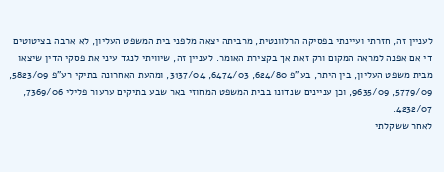לעניין זה, חזרתי ועיינתי בפסיקה הרלוונטית, מרביתה יצאה מלפני בית המשפט העליון, לא ארבה בציטוטים די אם אפנה למראה המקום ורק זאת אך בקצירת האומר. לעניין זה, שיוויתי לנגד עיני את פסקי הדין שיצאו מבית משפט העליון, בין היתר, בע"פ 624/80, 6474/03, 3137/04, ומהעת האחרונה בתיקי רע"פ 5823/09, 5779/09, 9635/09, וכן עניינים שנדונו בבית המשפט המחוזי באר שבע בתיקים ערעור פלילי 7369/06, 4232/07.
לאחר ששקלתי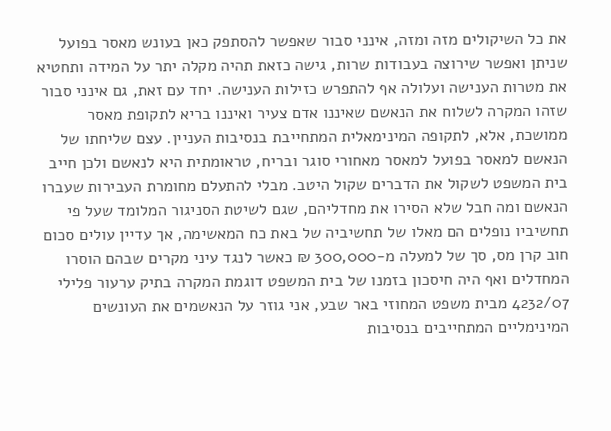את כל השיקולים מזה ומזה, אינני סבור שאפשר להסתפק כאן בעונש מאסר בפועל שניתן ואפשר שירוצה בעבודות שרות, גישה כזאת תהיה מקלה יתר על המידה ותחטיא את מטרות הענישה ועלולה אף להתפרש כזילות הענישה. יחד עם זאת, גם אינני סבור שזהו המקרה לשלוח את הנאשם שאיננו אדם צעיר ואיננו בריא לתקופת מאסר ממושכת, אלא, לתקופה המינימאלית המתחייבת בנסיבות העניין. עצם שליחתו של הנאשם למאסר בפועל למאסר מאחורי סוגר ובריח, טראומתית היא לנאשם ולכן חייב בית המשפט לשקול את הדברים שקול היטב. מבלי להתעלם מחומרת העבירות שעברו הנאשם ומה חבל שלא הסירו את מחדליהם, שגם לשיטת הסניגור המלומד שעל פי תחשיביו נופלים הם מאלו של תחשיביה של באת כח המאשימה, אך עדיין עולים סכום חוב קרן מס, סך של למעלה מ-300,000 ₪ כאשר לנגד עיני מקרים שבהם הוסרו המחדלים ואף היה חיסכון בזמנו של בית המשפט דוגמת המקרה בתיק ערעור פלילי 4232/07 מבית משפט המחוזי באר שבע, אני גוזר על הנאשמים את העונשים המינימליים המתחייבים בנסיבות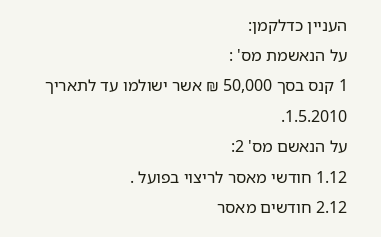העניין כדלקמן:
על הנאשמת מס' :
1 קנס בסך 50,000 ₪ אשר ישולמו עד לתאריך 1.5.2010.
על הנאשם מס' 2:
1.12 חודשי מאסר לריצוי בפועל .
2.12 חודשים מאסר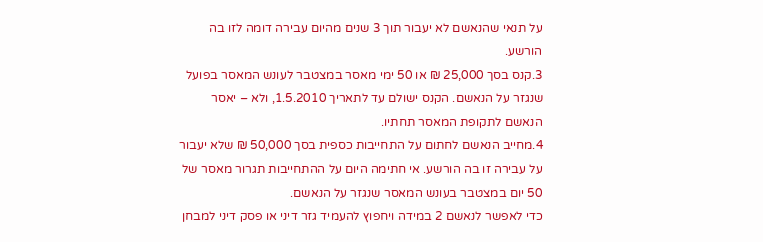על תנאי שהנאשם לא יעבור תוך 3 שנים מהיום עבירה דומה לזו בה הורשע.
3.קנס בסך 25,000 ₪ או 50 ימי מאסר במצטבר לעונש המאסר בפועל שנגזר על הנאשם. הקנס ישולם עד לתאריך 1.5.2010, ולא – יאסר הנאשם לתקופת המאסר תחתיו.
4.מחייב הנאשם לחתום על התחייבות כספית בסך 50,000 ₪ שלא יעבור על עבירה זו בה הורשע. אי חתימה היום על ההתחייבות תגרור מאסר של 50 יום במצטבר בעונש המאסר שנגזר על הנאשם.
כדי לאפשר לנאשם 2 במידה ויחפוץ להעמיד גזר דיני או פסק דיני למבחן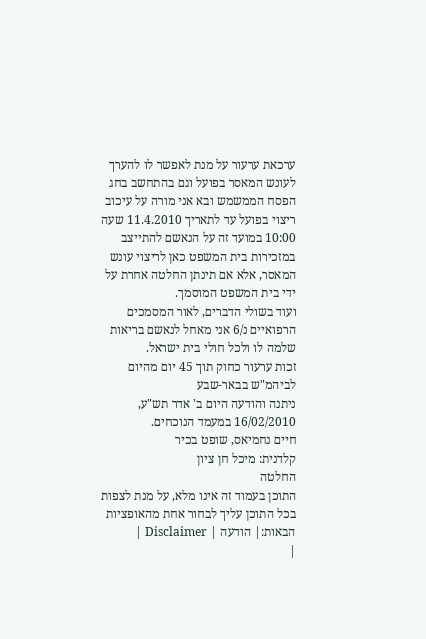ערכאת ערעור על מנת לאפשר לו להערך לעונש המאסר בפועל וגם בהתחשב בחג הפסח הממשמש ובא אני מורה על עיכוב ריצוי בפועל עד לתאריך 11.4.2010 שעה 10:00 במועד זה על הנאשם להתייצב במזכירות בית המשפט כאן לריצוי עונש המאסר, אלא אם תינתן החלטה אחרת על ידי בית המשפט המוסמך.
ועוד בשולי הדברים, לאור המסמכים הרפואיים נ/6 אני מאחל לנאשם בריאות שלמה לו ולכל חולי בית ישראל.
זכות ערעור כחוק תוך 45 יום מהיום לביהמ"ש בבאר-שבע
ניתנה והודעה היום ב' אדר תש"ע, 16/02/2010 במעמד הנוכחים.
חיים נחמיאס, שופט בכיר
קלדנית: מיכל חן ציון
החלטה
התוכן בעמוד זה אינו מלא, על מנת לצפות בכל התוכן עליך לבחור אחת מהאופציות הבאות:| הודעה | Disclaimer |
|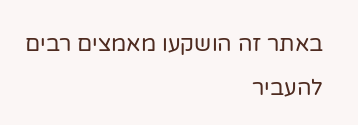באתר זה הושקעו מאמצים רבים להעביר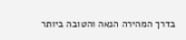בדרך המהירה הנאה והטובה ביותר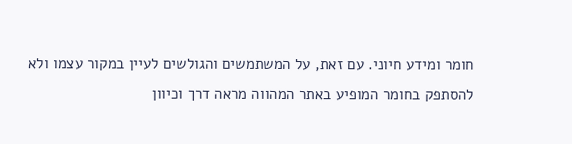חומר ומידע חיוני. עם זאת, על המשתמשים והגולשים לעיין במקור עצמו ולא להסתפק בחומר המופיע באתר המהווה מראה דרך וכיוון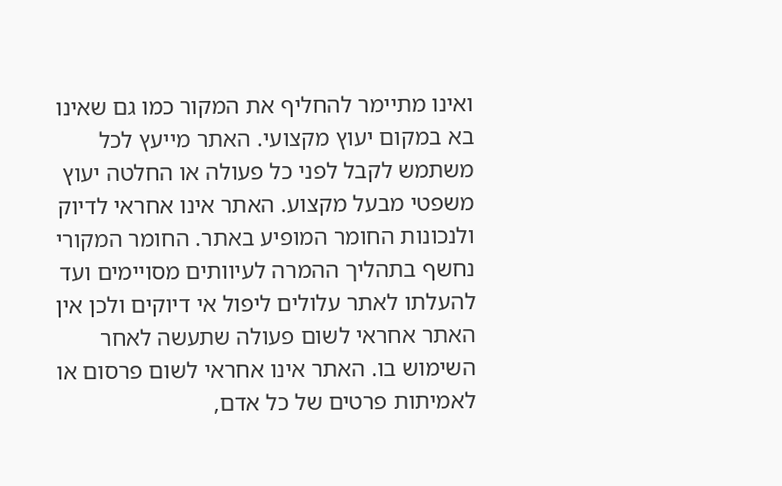ואינו מתיימר להחליף את המקור כמו גם שאינו בא במקום יעוץ מקצועי. האתר מייעץ לכל משתמש לקבל לפני כל פעולה או החלטה יעוץ משפטי מבעל מקצוע. האתר אינו אחראי לדיוק ולנכונות החומר המופיע באתר. החומר המקורי נחשף בתהליך ההמרה לעיוותים מסויימים ועד להעלתו לאתר עלולים ליפול אי דיוקים ולכן אין האתר אחראי לשום פעולה שתעשה לאחר השימוש בו. האתר אינו אחראי לשום פרסום או לאמיתות פרטים של כל אדם,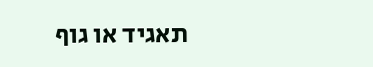תאגיד או גוף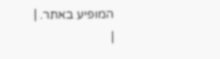המופיע באתר. |
|